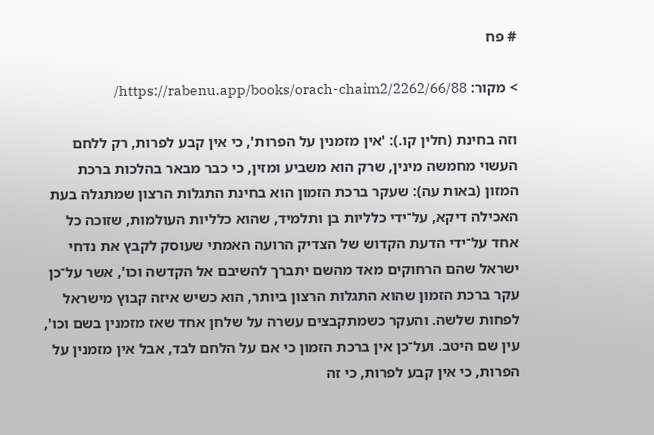# פח

> מקור: https://rabenu.app/books/orach-chaim2/2262/66/88/

וזה בחינת (חלין קו.): 'אין מזמנין על הפרות', כי אין קבע לפרות, רק ללחם העשוי מחמשה מינין, שרק הוא משביע ומזין, כי כבר מבאר בהלכות ברכת המזון (באות עה): שעקר ברכת הזמון הוא בחינת התגלות הרצון שמתגלה בעת האכילה דיקא, על־ידי כלליות בן ותלמיד, שהוא כלליות העולמות, שזוכה כל אחד על־ידי הדעת הקדוש של הצדיק הרועה האמתי שעוסק לקבץ את נדחי ישראל שהם הרחוקים מאד מהשם יתברך להשיבם אל הקדשה וכו', אשר על־כן עקר ברכת הזמון שהוא התגלות הרצון ביותר, הוא כשיש איזה קבוץ מישראל לפחות שלשה. והעקר כשמתקבצים עשרה על שלחן אחד שאז מזמנין בשם וכו', עין שם היטב. ועל־כן אין ברכת הזמון כי אם על הלחם לבד, אבל אין מזמנין על הפרות, כי אין קבע לפרות, כי זה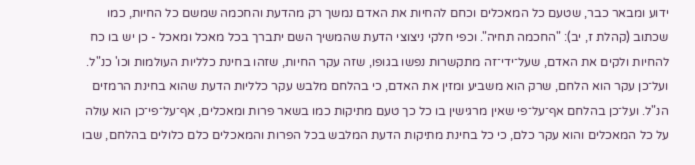ידוע ומבאר כבר, שטעם כל המאכלים וכחם להחיות את האדם נמשך רק מהדעת והחכמה שמשם כל החיות, כמו שכתוב (קהלת ז, יב): "החכמה תחיה". וכפי חלקי ניצוצי הדעת שהמשיך השם יתברך בכל מאכל ומאכל - כן יש בו כח להחיות ולקים את האדם, שעל־ידי־זה מתקשרות נפשו בגופו, שזה עקר החיות, שזהו בחינת כלליות העולמות וכו' כנ"ל. ועל־כן עקר הוא הלחם, שרק הוא משביע ומזין את האדם, כי בהלחם מלבש עקר כלליות הדעת שהוא בחינת הרמזים הנ"ל. ועל־כן בהלחם אף־על־פי שאין מרגישין בו כל כך טעם מתיקות כמו בשאר פרות ומאכלים, אף־על־פי־כן הוא עולה על כל המאכלים והוא עקר כלם, כי כל בחינת מתיקות הדעת המלבש בכל הפרות והמאכלים כלם כלולים בהלחם, שבו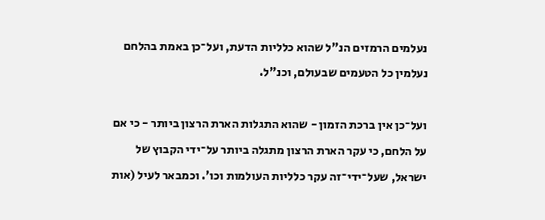נעלמים הרמזים הנ"ל שהוא כלליות הדעת, ועל־כן באמת בהלחם נעלמין כל הטעמים שבעולם, וכנ"ל.

ועל־כן אין ברכת הזמון - שהוא התגלות הארת הרצון ביותר - כי אם על הלחם, כי עקר הארת הרצון מתגלה ביותר על־ידי הקבוץ של ישראל, שעל־ידי־זה עקר כלליות העולמות וכו'. וכמבאר לעיל (אות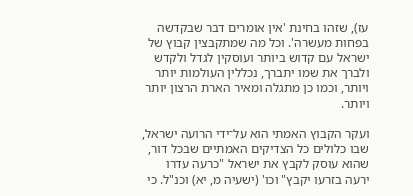עז), שזהו בחינת 'אין אומרים דבר שבקדשה בפחות מעשרה'. וכל מה שמתקבצין קבוץ של ישראל עם קדוש ביותר ועוסקין לגדל ולקדש ולברך את שמו יתברך, נכללין העולמות יותר ויותר, וכמו כן מתגלה ומאיר הארת הרצון יותר ויותר.

ועקר הקבוץ האמתי הוא על־ידי הרועה ישראל, שבו כלולים כל הצדיקים האמתיים שבכל דור, שהוא עוסק לקבץ את ישראל "כרעה עדרו ירעה בזרעו יקבץ" וכו' (ישעיה מ, יא) וכנ"ל. כי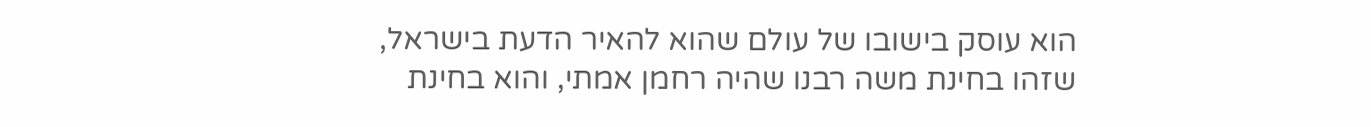הוא עוסק בישובו של עולם שהוא להאיר הדעת בישראל, שזהו בחינת משה רבנו שהיה רחמן אמתי, והוא בחינת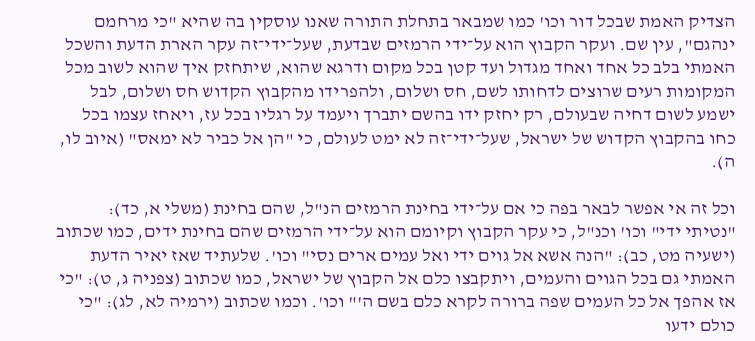הצדיק האמת שבכל דור וכו' כמו שמבאר בתחלת התורה שאנו עוסקין בה שהיא "כי מרחמם ינהגם", עין שם. ועקר הקבוץ הוא על־ידי הרמזים שבדעת, שעל־ידי־זה עקר הארת הדעת והשכל האמתי בלב כל אחד ואחד מגדול ועד קטן בכל מקום ודרגא שהוא, שיתחזק איך שהוא לשוב מכל המקומות רעים שרוצים לדחותו לשם, חס ושלום, ולהפרידו מהקבוץ הקדוש חס ושלום, לבל ישמע לשום דחיה שבעולם, רק יחזק ידו בהשם יתברך ויעמד על רגליו בכל עז, ויאחז עצמו בכל כחו בהקבוץ הקדוש של ישראל, שעל־ידי־זה לא ימט לעולם, כי "הן אל כביר לא ימאס" (איוב לו, ה).

וכל זה אי אפשר לבאר בפה כי אם על־ידי בחינת הרמזים הנ"ל, שהם בחינת (משלי א, כד): "נטיתי ידי" וכו' וכנ"ל, כי עקר הקבוץ וקיומם הוא על־ידי הרמזים שהם בחינת ידים, כמו שכתוב (ישעיה מט, כב): "הנה אשא אל גוים ידי ואל עמים ארים נסי" וכו'. שלעתיד שאז יאיר הדעת האמתי גם בכל הגוים והעמים, ויתקבצו כלם אל הקבוץ של ישראל, כמו שכתוב (צפניה ג, ט): "כי אז אהפך אל כל העמים שפה ברורה לקרא כלם בשם ה'" וכו'. וכמו שכתוב (ירמיה לא, לג): "כי כולם ידעו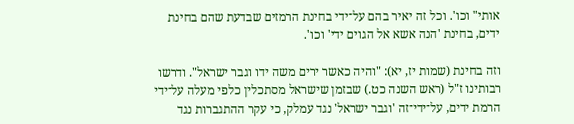אותי" וכו'. וכל זה יאיר בהם על־ידי בחינת הרמזים שבדעת שהם בחינת ידים, בחינת 'הנה אשא אל הגוים ידי' וכו'.

וזה בחינת (שמות יז, יא): "והיה כאשר ירים משה ידו וגבר ישראל". ודרשו רבותינו ז"ל (ראש השנה כט.) שבזמן שישראל מסתכלין כלפי מעלה על־ידי הרמת ידים, על־ידי־זה 'וגבר ישראל' נגד עמלק, כי עקר ההתגברות נגד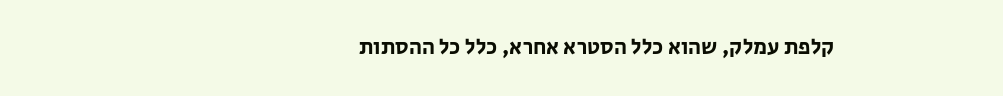קלפת עמלק, שהוא כלל הסטרא אחרא, כלל כל ההסתות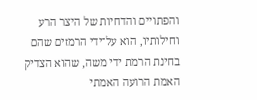והפתויים והדחיות של היצר הרע וחילותיו, הוא על־ידי הרמזים שהם בחינת הרמת ידי משה, שהוא הצדיק האמת הרועה האמתי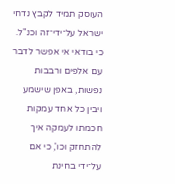העוסק תמיד לקבץ נדחי ישראל על־ידי־זה וכנ"ל. כי בודאי אי אפשר לדבר עם אלפים ורבבות נפשות, באפן שישמע ויבין כל אחד עמקות חכמתו לעמקה איך להתחזק וכו', כי אם על־ידי בחינת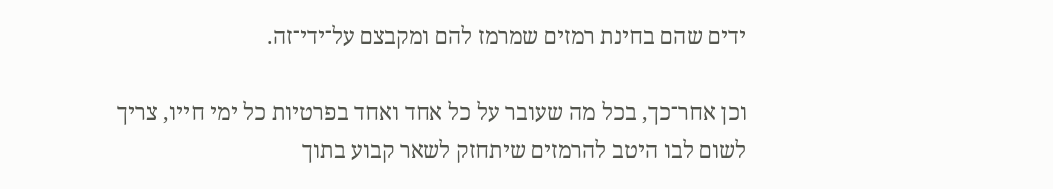ידים שהם בחינת רמזים שמרמז להם ומקבצם על־ידי־זה.

וכן אחר־כך, בכל מה שעובר על כל אחד ואחד בפרטיות כל ימי חייו, צריך לשום לבו היטב להרמזים שיתחזק לשאר קבוע בתוך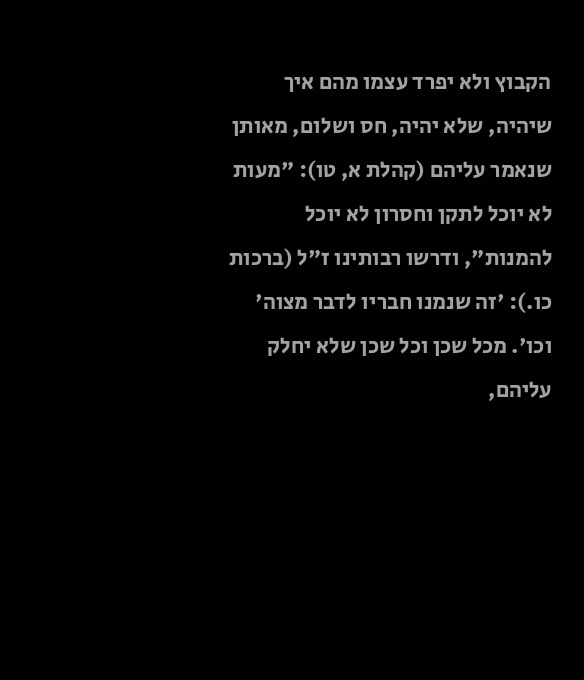הקבוץ ולא יפרד עצמו מהם איך שיהיה, שלא יהיה, חס ושלום, מאותן שנאמר עליהם (קהלת א, טו): "מעות לא יוכל לתקן וחסרון לא יוכל להמנות", ודרשו רבותינו ז"ל (ברכות כו.): 'זה שנמנו חבריו לדבר מצוה' וכו'. מכל שכן וכל שכן שלא יחלק עליהם,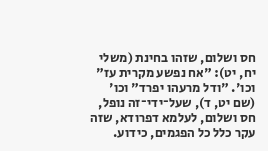חס ושלום, שזהו בחינת (משלי יח, יט): "אח נפשע מקרית עז" וכו'. "ודל מרעהו יפרד" וכו' (שם יט, ד), שעל־ידי־זה נופל, חס ושלום, לעלמא דפרודא, שזה עקר כלל כל הפגמים, כידוע.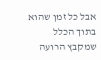אבל כל זמן שהוא בתוך הכלל שמקבץ הרועה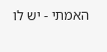האמתי - יש לו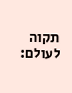תקוה לעולם: